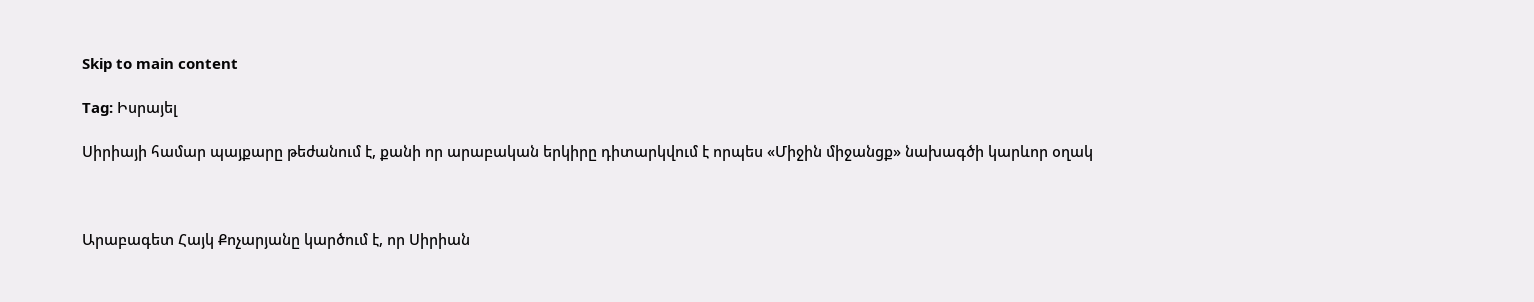Skip to main content

Tag: Իսրայել

Սիրիայի համար պայքարը թեժանում է, քանի որ արաբական երկիրը դիտարկվում է որպես «Միջին միջանցք» նախագծի կարևոր օղակ



Արաբագետ Հայկ Քոչարյանը կարծում է, որ Սիրիան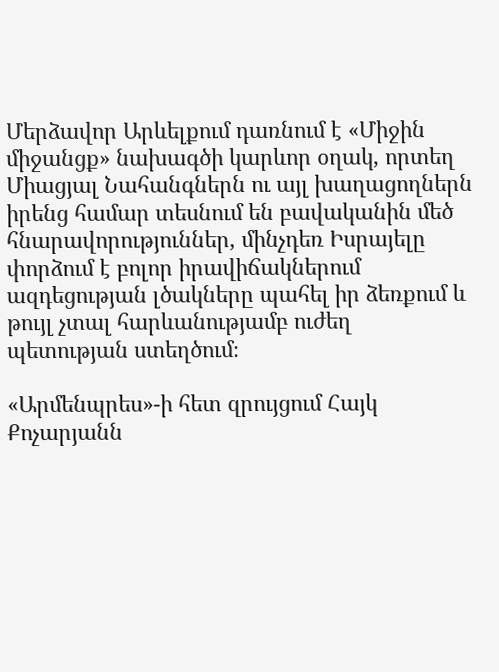Մերձավոր Արևելքում դառնում է «Միջին միջանցք» նախագծի կարևոր օղակ, որտեղ Միացյալ Նահանգներն ու այլ խաղացողներն իրենց համար տեսնում են բավականին մեծ հնարավորություններ, մինչդեռ Իսրայելը փորձում է բոլոր իրավիճակներում ազդեցության լծակները պահել իր ձեռքում և թույլ չտալ հարևանությամբ ուժեղ պետության ստեղծում։

«Արմենպրես»-ի հետ զրույցում Հայկ Քոչարյանն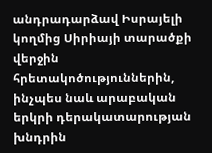անդրադարձավ Իսրայելի կողմից Սիրիայի տարածքի վերջին հրետակոծություններին, ինչպես նաև արաբական երկրի դերակատարության խնդրին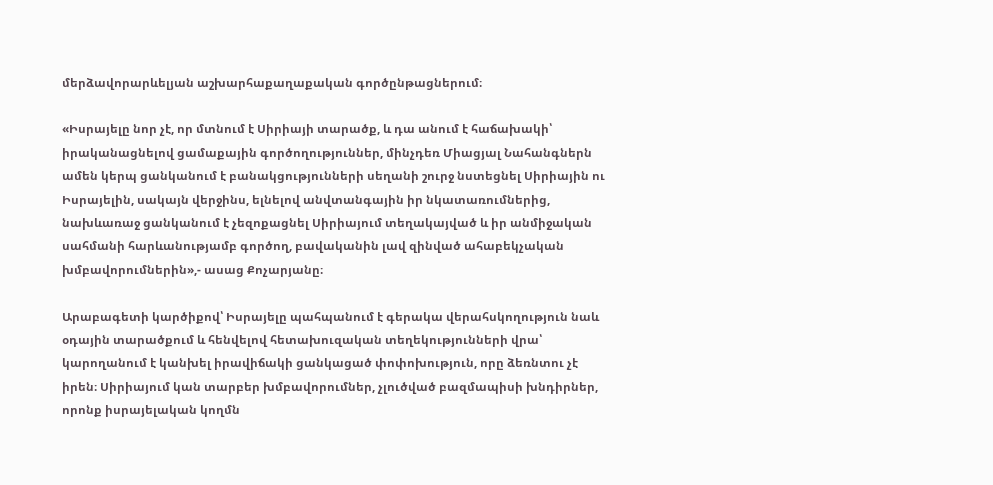մերձավորարևելյան աշխարհաքաղաքական գործընթացներում։

«Իսրայելը նոր չէ, որ մտնում է Սիրիայի տարածք, և դա անում է հաճախակի՝ իրականացնելով ցամաքային գործողություններ, մինչդեռ Միացյալ Նահանգներն ամեն կերպ ցանկանում է բանակցությունների սեղանի շուրջ նստեցնել Սիրիային ու Իսրայելին, սակայն վերջինս, ելնելով անվտանգային իր նկատառումներից, նախևառաջ ցանկանում է չեզոքացնել Սիրիայում տեղակայված և իր անմիջական սահմանի հարևանությամբ գործող, բավականին լավ զինված ահաբեկչական խմբավորումներին»,- ասաց Քոչարյանը։

Արաբագետի կարծիքով՝ Իսրայելը պահպանում է գերակա վերահսկողություն նաև օդային տարածքում և հենվելով հետախուզական տեղեկությունների վրա՝ կարողանում է կանխել իրավիճակի ցանկացած փոփոխություն, որը ձեռնտու չէ իրեն։ Սիրիայում կան տարբեր խմբավորումներ, չլուծված բազմապիսի խնդիրներ, որոնք իսրայելական կողմն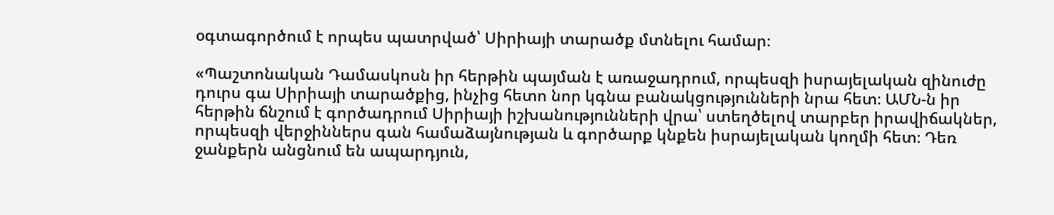օգտագործում է որպես պատրված՝ Սիրիայի տարածք մտնելու համար։

«Պաշտոնական Դամասկոսն իր հերթին պայման է առաջադրում, որպեսզի իսրայելական զինուժը դուրս գա Սիրիայի տարածքից, ինչից հետո նոր կգնա բանակցությունների նրա հետ։ ԱՄՆ-ն իր հերթին ճնշում է գործադրում Սիրիայի իշխանությունների վրա՝ ստեղծելով տարբեր իրավիճակներ, որպեսզի վերջիններս գան համաձայնության և գործարք կնքեն իսրայելական կողմի հետ։ Դեռ ջանքերն անցնում են ապարդյուն,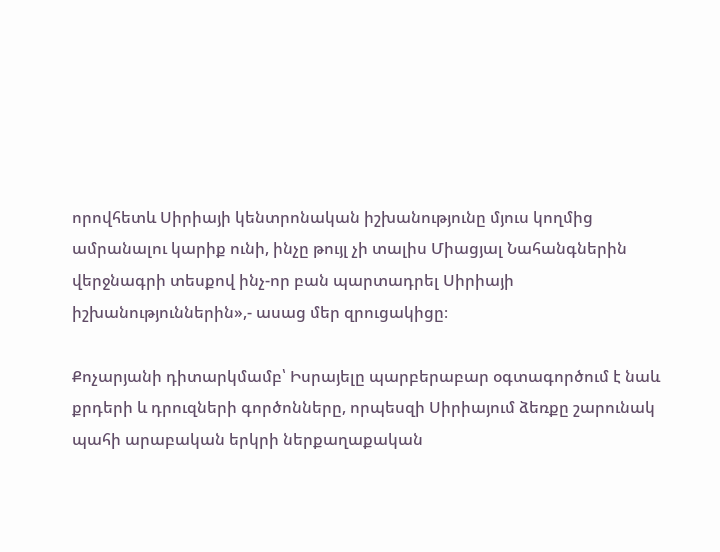որովհետև Սիրիայի կենտրոնական իշխանությունը մյուս կողմից ամրանալու կարիք ունի, ինչը թույլ չի տալիս Միացյալ Նահանգներին վերջնագրի տեսքով ինչ-որ բան պարտադրել Սիրիայի իշխանություններին»,- ասաց մեր զրուցակիցը։

Քոչարյանի դիտարկմամբ՝ Իսրայելը պարբերաբար օգտագործում է նաև քրդերի և դրուզների գործոնները, որպեսզի Սիրիայում ձեռքը շարունակ պահի արաբական երկրի ներքաղաքական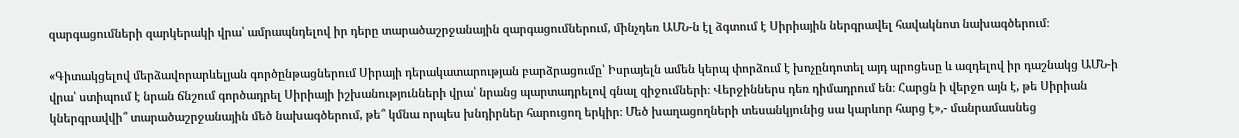զարգացումների զարկերակի վրա՝ ամրապնդելով իր դերը տարածաշրջանային զարգացումներում, մինչդեռ ԱՄՆ-ն էլ ձգտում է Սիրիային ներգրավել հավակնոտ նախագծերում։

«Գիտակցելով մերձավորարևելյան գործընթացներում Սիրայի դերակատարության բարձրացումը՝ Իսրայելն ամեն կերպ փորձում է խոչընդոտել այդ պրոցեսը և ազդելով իր դաշնակց ԱՄՆ-ի վրա՝ ստիպում է նրան ճնշում գործադրել Սիրիայի իշխանությունների վրա՝ նրանց պարտադրելով գնալ զիջումների։ Վերջիններս դեռ դիմադրում են։ Հարցն ի վերջո այն է, թե Սիրիան կներգրավվի՞ տարածաշրջանային մեծ նախագծերում, թե՞ կմնա որպես խնդիրներ հարուցող երկիր։ Մեծ խաղացողների տեսանկյունից սա կարևոր հարց է»,- մանրամասնեց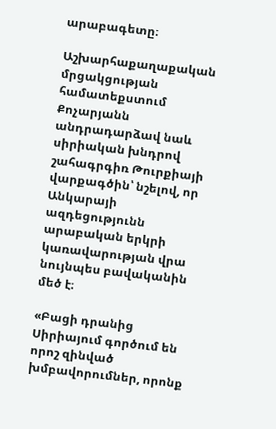արաբագետը։

Աշխարհաքաղաքական մրցակցության համատեքստում Քոչարյանն անդրադարձավ նաև սիրիական խնդրով շահագրգիռ Թուրքիայի վարքագծին՝ նշելով, որ Անկարայի ազդեցությունն արաբական երկրի կառավարության վրա նույնպես բավականին մեծ է։

«Բացի դրանից Սիրիայում գործում են որոշ զինված խմբավորումներ, որոնք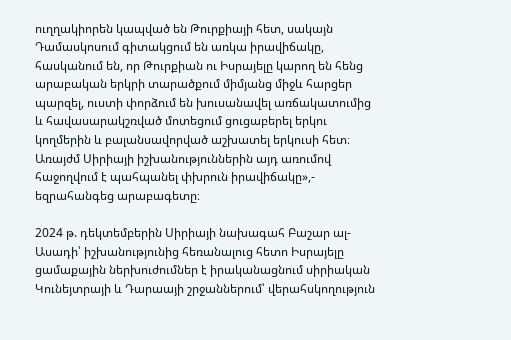ուղղակիորեն կապված են Թուրքիայի հետ, սակայն Դամասկոսում գիտակցում են առկա իրավիճակը, հասկանում են, որ Թուրքիան ու Իսրայելը կարող են հենց արաբական երկրի տարածքում միմյանց միջև հարցեր պարզել, ուստի փորձում են խուսանավել առճակատումից և հավասարակշռված մոտեցում ցուցաբերել երկու կողմերին և բալանսավորված աշխատել երկուսի հետ։ Առայժմ Սիրիայի իշխանություններին այդ առումով հաջողվում է պահպանել փխրուն իրավիճակը»,- եզրահանգեց արաբագետը։

2024 թ. դեկտեմբերին Սիրիայի նախագահ Բաշար ալ-Ասադի՝ իշխանությունից հեռանալուց հետո Իսրայելը ցամաքային ներխուժումներ է իրականացնում սիրիական Կունեյտրայի և Դարաայի շրջաններում՝ վերահսկողություն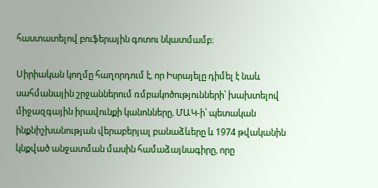հաստատելով բուֆերային գոտու նկատմամբ։

Սիրիական կողմը հաղորդում է, որ Իսրայելը դիմել է նաև սահմանային շրջաններում ռմբակոծությունների՝ խախտելով միջազգային իրավունքի կանոնները, ՄԱԿ-ի՝ պետական ինքնիշխանության վերաբերյալ բանաձևերը և 1974 թվականին կնքված անջատման մասին համաձայնագիրը, որը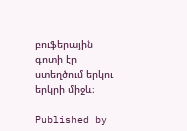բուֆերային գոտի էր ստեղծում երկու երկրի միջև։

Published by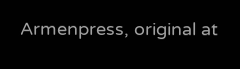Armenpress, original at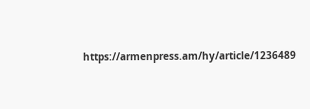https://armenpress.am/hy/article/1236489